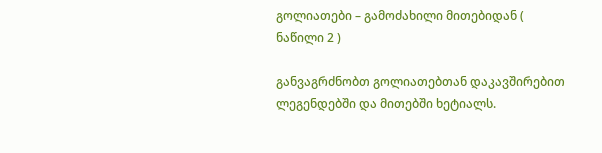გოლიათები – გამოძახილი მითებიდან ( ნაწილი 2 )

განვაგრძნობთ გოლიათებთან დაკავშირებით ლეგენდებში და მითებში ხეტიალს.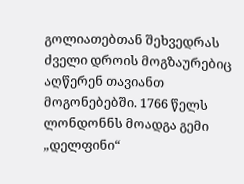გოლიათებთან შეხვედრას ძველი დროის მოგზაურებიც აღწერენ თავიანთ მოგონებებში. 1766 წელს ლონდონნს მოადგა გემი „დელფინი“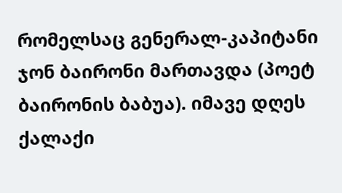რომელსაც გენერალ-კაპიტანი ჯონ ბაირონი მართავდა (პოეტ ბაირონის ბაბუა). იმავე დღეს ქალაქი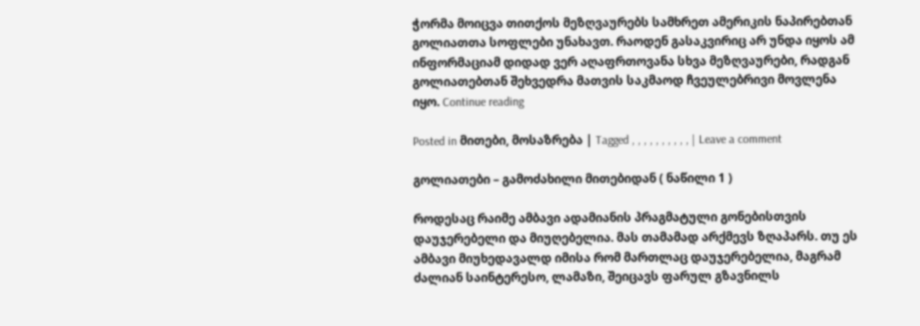ჭორმა მოიცვა თითქოს მეზღვაურებს სამხრეთ ამერიკის ნაპირებთან გოლიათთა სოფლები უნახავთ. რაოდენ გასაკვირიც არ უნდა იყოს ამ ინფორმაციამ დიდად ვერ აღაფრთოვანა სხვა მეზღვაურები, რადგან გოლიათებთან შეხვედრა მათვის საკმაოდ ჩვეულებრივი მოვლენა იყო. Continue reading

Posted in მითები, მოსაზრება | Tagged , , , , , , , , , , | Leave a comment

გოლიათები – გამოძახილი მითებიდან ( ნაწილი 1 )

როდესაც რაიმე ამბავი ადამიანის პრაგმატული გონებისთვის  დაუჯერებელი და მიუღებელია. მას თამამად არქმევს ზღაპარს. თუ ეს ამბავი მიუხედავალდ იმისა რომ მართლაც დაუჯერებელია, მაგრამ ძალიან საინტერესო, ლამაზი, შეიცავს ფარულ გზავნილს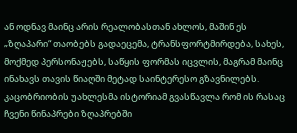ან ოდნავ მაინც არის რეალობასთან ახლოს, მაშინ ეს „ზღაპარი“ თაობებს გადაეცემა, ტრანსფორტმირდება, სახეს, მოქმედ პერსონაჟებს, საწყის ფორმას იცვლის, მაგრამ მაინც ინახავს თავის წიაღში მეტად საინტერესო გზავნილებს. კაცობრიობის უახლესმა ისტორიამ გვასწავლა რომ ის რასაც ჩვენი წინაპრები ზღაპრებში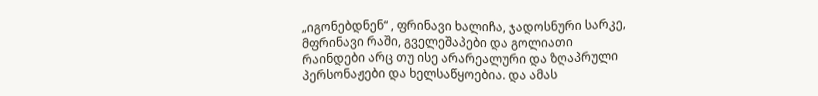„იგონებდნენ“ , ფრინავი ხალიჩა, ჯადოსნური სარკე, მფრინავი რაში, გველეშაპები და გოლიათი რაინდები არც თუ ისე არარეალური და ზღაპრული პერსონაჟები და ხელსაწყოებია. და ამას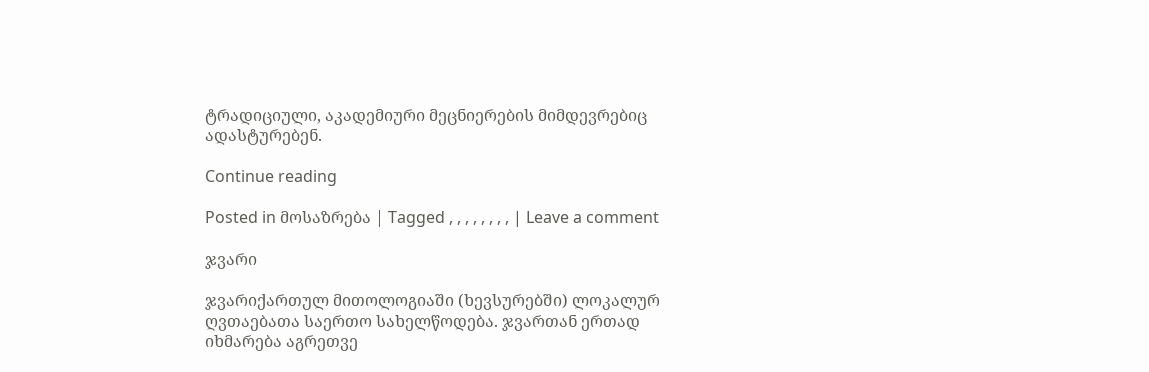ტრადიციული, აკადემიური მეცნიერების მიმდევრებიც ადასტურებენ.

Continue reading

Posted in მოსაზრება | Tagged , , , , , , , , | Leave a comment

ჯვარი

ჯვარიქართულ მითოლოგიაში (ხევსურებში) ლოკალურ ღვთაებათა საერთო სახელწოდება. ჯვართან ერთად იხმარება აგრეთვე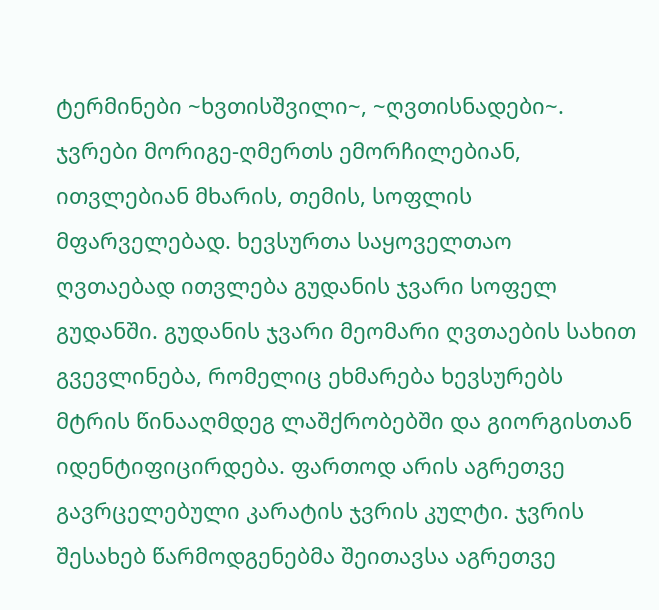ტერმინები ~ხვთისშვილი~, ~ღვთისნადები~. ჯვრები მორიგე-ღმერთს ემორჩილებიან, ითვლებიან მხარის, თემის, სოფლის მფარველებად. ხევსურთა საყოველთაო ღვთაებად ითვლება გუდანის ჯვარი სოფელ გუდანში. გუდანის ჯვარი მეომარი ღვთაების სახით გვევლინება, რომელიც ეხმარება ხევსურებს მტრის წინააღმდეგ ლაშქრობებში და გიორგისთან იდენტიფიცირდება. ფართოდ არის აგრეთვე გავრცელებული კარატის ჯვრის კულტი. ჯვრის შესახებ წარმოდგენებმა შეითავსა აგრეთვე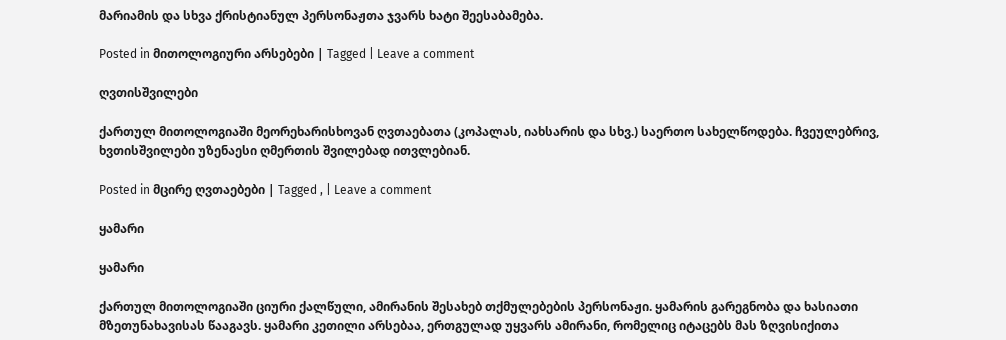მარიამის და სხვა ქრისტიანულ პერსონაჟთა ჯვარს ხატი შეესაბამება.

Posted in მითოლოგიური არსებები | Tagged | Leave a comment

ღვთისშვილები

ქართულ მითოლოგიაში მეორეხარისხოვან ღვთაებათა (კოპალას, იახსარის და სხვ.) საერთო სახელწოდება. ჩვეულებრივ, ხვთისშვილები უზენაესი ღმერთის შვილებად ითვლებიან.

Posted in მცირე ღვთაებები | Tagged , | Leave a comment

ყამარი

ყამარი

ქართულ მითოლოგიაში ციური ქალწული, ამირანის შესახებ თქმულებების პერსონაჟი. ყამარის გარეგნობა და ხასიათი მზეთუნახავისას წააგავს. ყამარი კეთილი არსებაა, ერთგულად უყვარს ამირანი, რომელიც იტაცებს მას ზღვისიქითა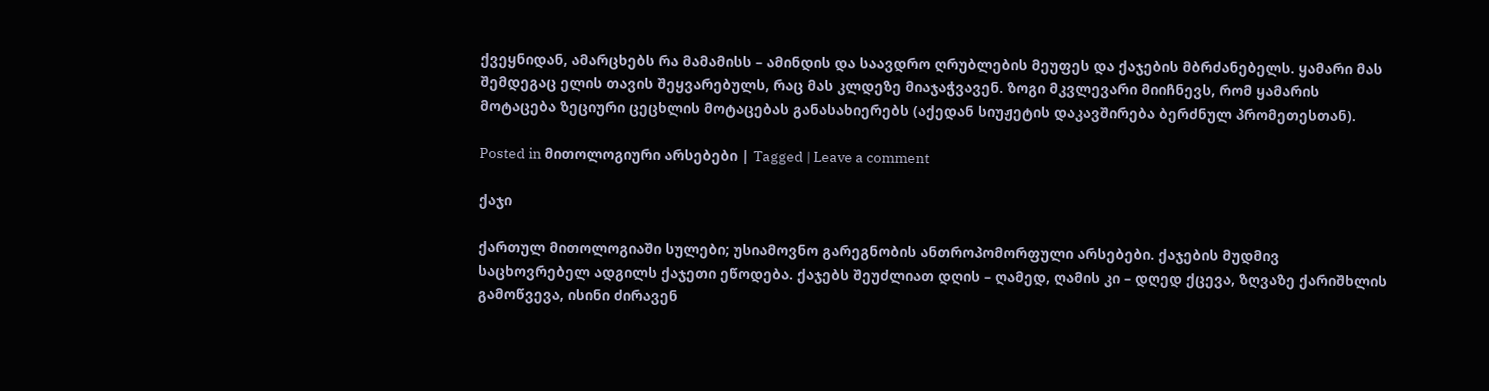ქვეყნიდან, ამარცხებს რა მამამისს – ამინდის და საავდრო ღრუბლების მეუფეს და ქაჯების მბრძანებელს. ყამარი მას შემდეგაც ელის თავის შეყვარებულს, რაც მას კლდეზე მიაჯაჭვავენ. ზოგი მკვლევარი მიიჩნევს, რომ ყამარის მოტაცება ზეციური ცეცხლის მოტაცებას განასახიერებს (აქედან სიუჟეტის დაკავშირება ბერძნულ პრომეთესთან).

Posted in მითოლოგიური არსებები | Tagged | Leave a comment

ქაჯი

ქართულ მითოლოგიაში სულები; უსიამოვნო გარეგნობის ანთროპომორფული არსებები. ქაჯების მუდმივ საცხოვრებელ ადგილს ქაჯეთი ეწოდება. ქაჯებს შეუძლიათ დღის – ღამედ, ღამის კი – დღედ ქცევა, ზღვაზე ქარიშხლის გამოწვევა, ისინი ძირავენ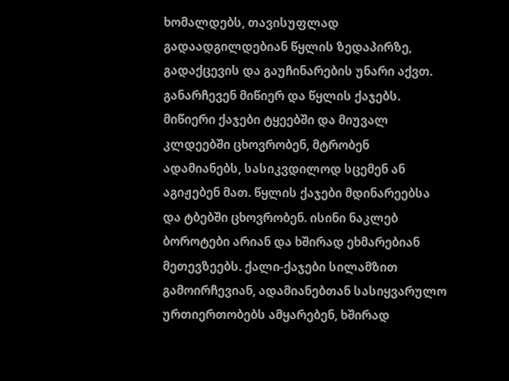ხომალდებს, თავისუფლად გადაადგილდებიან წყლის ზედაპირზე, გადაქცევის და გაუჩინარების უნარი აქვთ. განარჩევენ მიწიერ და წყლის ქაჯებს. მიწიერი ქაჯები ტყეებში და მიუვალ კლდეებში ცხოვრობენ, მტრობენ ადამიანებს, სასიკვდილოდ სცემენ ან აგიჟებენ მათ. წყლის ქაჯები მდინარეებსა და ტბებში ცხოვრობენ. ისინი ნაკლებ ბოროტები არიან და ხშირად ეხმარებიან მეთევზეებს. ქალი-ქაჯები სილამზით გამოირჩევიან, ადამიანებთან სასიყვარულო ურთიერთობებს ამყარებენ, ხშირად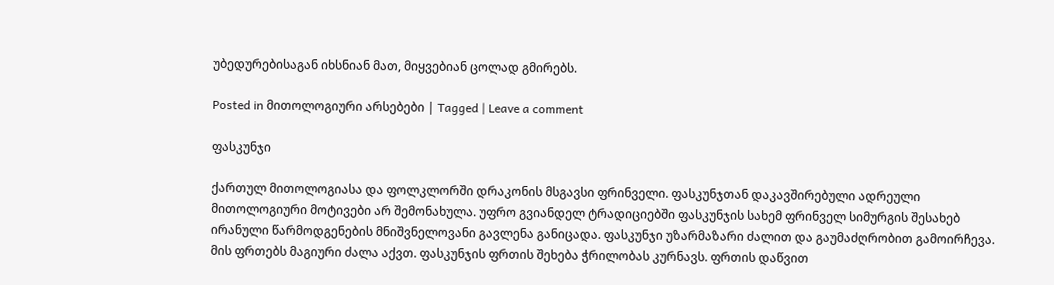უბედურებისაგან იხსნიან მათ, მიყვებიან ცოლად გმირებს.

Posted in მითოლოგიური არსებები | Tagged | Leave a comment

ფასკუნჯი

ქართულ მითოლოგიასა და ფოლკლორში დრაკონის მსგავსი ფრინველი. ფასკუნჯთან დაკავშირებული ადრეული მითოლოგიური მოტივები არ შემონახულა. უფრო გვიანდელ ტრადიციებში ფასკუნჯის სახემ ფრინველ სიმურგის შესახებ ირანული წარმოდგენების მნიშვნელოვანი გავლენა განიცადა. ფასკუნჯი უზარმაზარი ძალით და გაუმაძღრობით გამოირჩევა. მის ფრთებს მაგიური ძალა აქვთ. ფასკუნჯის ფრთის შეხება ჭრილობას კურნავს. ფრთის დაწვით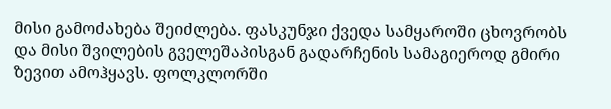მისი გამოძახება შეიძლება. ფასკუნჯი ქვედა სამყაროში ცხოვრობს და მისი შვილების გველეშაპისგან გადარჩენის სამაგიეროდ გმირი ზევით ამოჰყავს. ფოლკლორში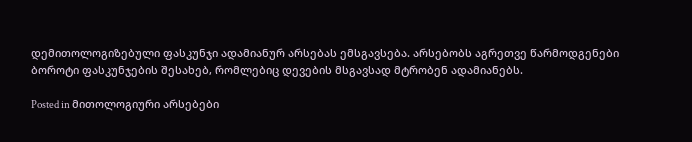დემითოლოგიზებული ფასკუნჯი ადამიანურ არსებას ემსგავსება. არსებობს აგრეთვე წარმოდგენები ბოროტი ფასკუნჯების შესახებ, რომლებიც დევების მსგავსად მტრობენ ადამიანებს.

Posted in მითოლოგიური არსებები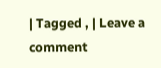| Tagged , | Leave a comment